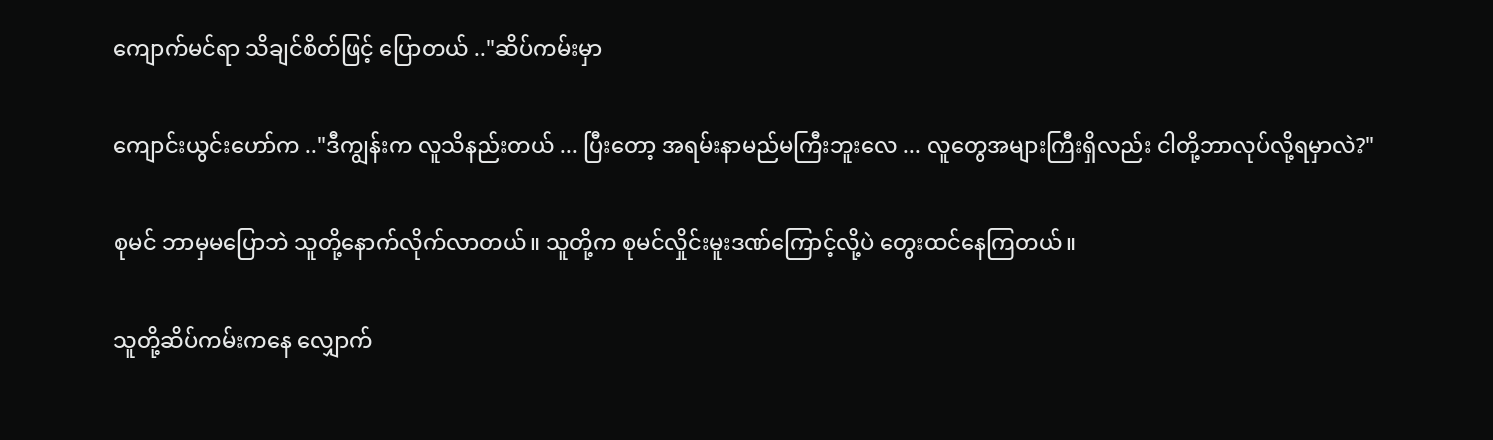ကျောက်မင်ရာ သိချင်စိတ်ဖြင့် ပြောတယ် .."ဆိပ်ကမ်းမှာ

ကျောင်းယွင်းဟော်က .."ဒီကျွန်းက လူသိနည်းတယ် ... ပြီးတော့ အရမ်းနာမည်မကြီးဘူးလေ ... လူတွေအများကြီးရှိလည်း ငါတို့ဘာလုပ်လို့ရမှာလဲ?"

စုမင် ဘာမှမပြောဘဲ သူတို့နောက်လိုက်လာတယ်။ သူတို့က စုမင်လှိုင်းမူးဒဏ်ကြောင့်လို့ပဲ တွေးထင်နေကြတယ်။

သူတို့ဆိပ်ကမ်းကနေ လျှောက်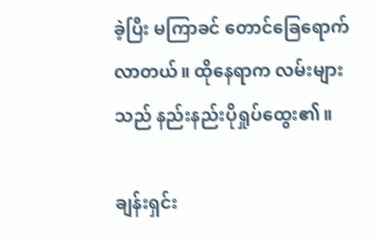ခဲ့ပြီး မကြာခင် တောင်ခြေရောက်လာတယ်။ ထိုနေရာက လမ်းများသည် နည်းနည်းပိုရှုပ်ထွေး၏။

ချန်းရှင်း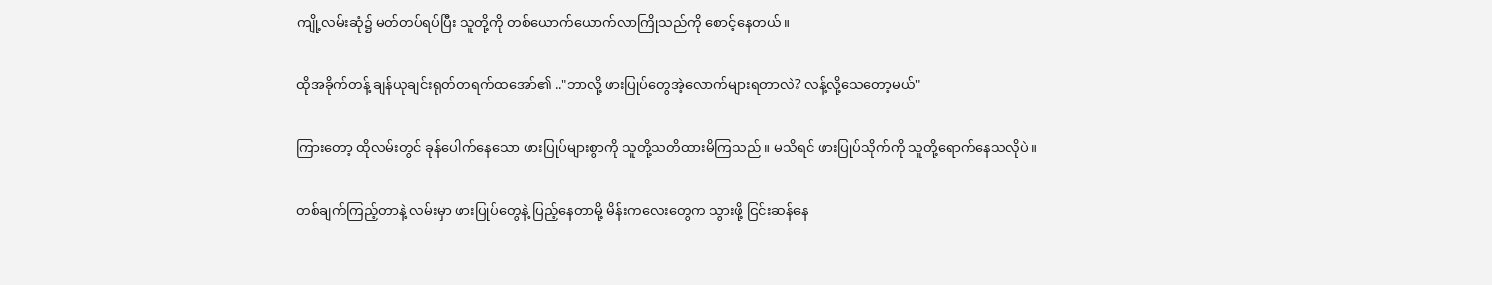ကျို့လမ်းဆုံ‌၌ မတ်တပ်ရပ်ပြီး သူတို့ကို တစ်ယောက်ယောက်လာကြိုသည်ကို စောင့်နေတယ်။

ထိုအခိုက်တန့် ချန်ယုချင်းရုတ်တရက်ထအော်၏ .."ဘာလို့ ဖားပြုပ်တွေအဲ့လောက်များရတာလဲ? လန့်လို့သေတော့မယ်"

ကြားတော့ ထိုလမ်းတွင် ခုန်ပေါက်နေ‌သော ဖားပြုပ်များစွာကို သူတို့သတိထားမိကြသည်။ မသိရင် ဖားပြုပ်သိုက်ကို သူတို့ရောက်နေသလိုပဲ။

တစ်ချက်ကြည့်တာနဲ့ လမ်းမှာ ဖားပြုပ်တွေနဲ့ ပြည့်နေတာမို့ မိန်းကလေးတွေက သွားဖို့ ငြင်းဆန်နေ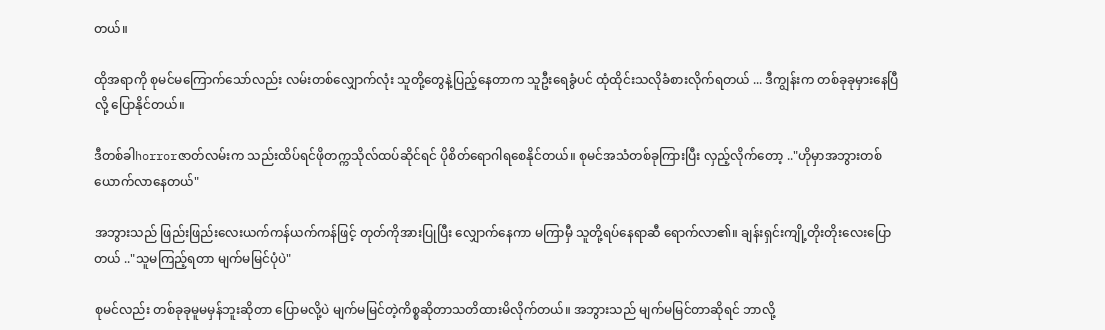တယ်။

ထိုအရာကို စုမင်မကြောက်သော်လည်း လမ်းတစ်လျှောက်လုံး သူတို့တွေနဲ့ပြည့်နေတာက သူဦးရေခွံပင် ထုံထိုင်းသလိုခံစားလိုက်ရတယ် ... ဒီကျွန်းက တစ်ခုခုမှားနေပြီလို့ ပြောနိုင်တယ်။

ဒီတစ်ခါhorrorဇာတ်လမ်းက သည်းထိပ်ရင်ဖိုတက္ကသိုလ်ထပ်ဆိုင်ရင် ပိုစိတ်ရောဂါရစေနိုင်တယ်။ စုမင်အသံတစ်ခုကြားပြီး လှည့်လိုက်တော့ .."ဟိုမှာအဘွားတစ်ယောက်လာနေတယ်"

အဘွားသည် ဖြည်းဖြည်းလေးယက်ကန်ယက်ကန်ဖြင့် တုတ်ကိုအားပြုပြီး လျှောက်နေကာ မကြာမှီ သူတို့ရပ်နေရာဆီ ရောက်လာ၏။ ချန်းရှင်းကျို့တိုးတိုးလေးပြောတယ် .."သူမကြည့်ရတာ မျက်မမြင်ပုံပဲ"

စုမင်လည်း တစ်ခုခုမူမမှန်ဘူးဆိုတာ ပြောမလို့ပဲ မျက်မမြင်တဲ့ကိစ္စဆိုတာသတိထားမိလိုက်တယ်။ အဘွားသည် မျက်မမြင်တာဆိုရင် ဘာလို့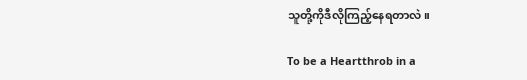သူတို့ကိုဒီလိုကြည့်နေရတာလဲ။

To be a Heartthrob in a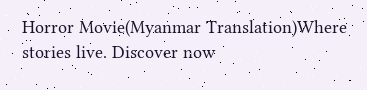Horror Movie(Myanmar Translation)Where stories live. Discover now